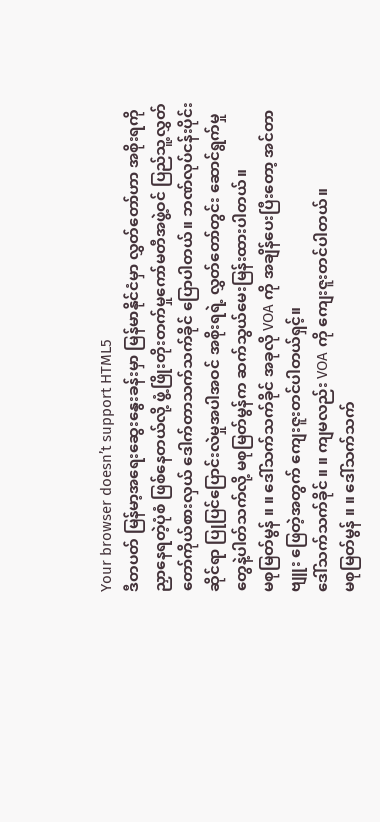Your browser doesn’t support HTML5
ဒီတပတ် မြန်မာ့အရေးဆွေးနွေးခန်းမှာ မြန်မာနိုင်ငံမှာ လွှတ်တော်ဟာ အစိုးရကို ညှာနေရတဲ့ပုံစံ ဖြစ်နေတယ်လို့ ဖွံ့ဖြိုးတိုးတက်မှုကော်မတီအဖွဲ့ဝင် ပြည်သူ့လွှတ်တော်ကိုယ်စားလှယ် ဒေါက်တာသက်သက်ခိုင် ပြောပါတယ်။ ဘဏ်လုပ်ငန်းပိုင်းဆိုင်ရာ ပြုပြင်ပြောင်းလဲမှုအပါအဝင် အစိုးရရဲ့ လွှတ်တော်တွင်း ဆောင်ရွက်မှုတွေနဲ့ပါတ်သက်လို့ မစုမြတ်မွန်က ဆက်သွယ်မေးမြန်းထားပါတယ်။
မစုမြတ်မွန် ။ ။ ဒေါ်သက်သက်ခိုင် အခုလို VOA ကို အချိန်ပေးပြီးတော့ အင်တာဗျူး ဖြေတဲ့အတွက် ကျေးဇူးတင်ပါတယ်ရှင့်။
ဒေါ်သက်သက်ခိုင် ။ ။ ကျမလည်း VOA ကို ကျေးဇူးတင်ပါတယ်။
မစုမြတ်မွန် ။ ။ ဒေါ်သက်သက်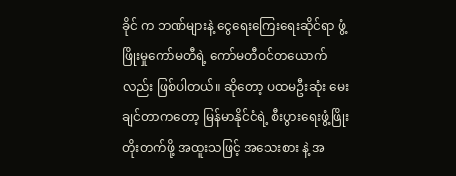ခိုင် က ဘဏ်များနဲ့ ငွေရေးကြေးရေးဆိုင်ရာ ဖွံ့ဖြိုးမှုကော်မတီရဲ့ ကော်မတီဝင်တယောက်လည်း ဖြစ်ပါတယ်။ ဆိုတော့ ပထမဦးဆုံး မေးချင်တာကတော့ မြန်မာနိုင်ငံရဲ့ စီးပွားရေးဖွံ့ဖြိုးတိုးတက်ဖို့ အထူးသဖြင့် အသေးစား နဲ့ အ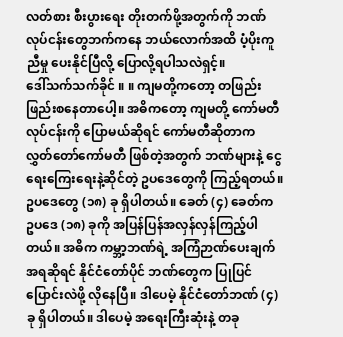လတ်စား စီးပွားရေး တိုးတက်ဖို့အတွက်ကို ဘဏ်လုပ်ငန်းတွေဘက်ကနေ ဘယ်လောက်အထိ ပံ့ပိုးကူညီမှု ပေးနိုင်ပြီလို့ ပြောလို့ရပါသလဲရှင့်။
ဒေါ်သက်သက်ခိုင် ။ ။ ကျမတို့ကတော့ တဖြည်းဖြည်းစနေတာပေါ့။ အဓိကတော့ ကျမတို့ ကော်မတီလုပ်ငန်းကို ပြောမယ်ဆိုရင် ကော်မတီဆိုတာက လွှတ်တော်ကော်မတီ ဖြစ်တဲ့အတွက် ဘဏ်များနဲ့ ငွေရေးကြေးရေးနဲ့ဆိုင်တဲ့ ဥပဒေတွေကို ကြည့်ရတယ်။ ဥပဒေတွေ (၁၈) ခု ရှိပါတယ်။ ခေတ် (၄) ခေတ်က ဥပဒေ (၁၈) ခုကို အပြန်ပြန်အလှန်လှန်ကြည့်ပါတယ်။ အဓိက ကမ္ဘာ့ဘဏ်ရဲ့ အကြံဉာဏ်ပေးချက်အရဆိုရင် နိုင်ငံတော်ပိုင် ဘဏ်တွေက ပြုပြင်ပြောင်းလဲဖို့ လိုနေပြီ။ ဒါပေမဲ့ နိုင်ငံတော်ဘဏ် (၄) ခု ရှိပါတယ်။ ဒါပေမဲ့ အရေးကြီးဆုံးနဲ့ တခု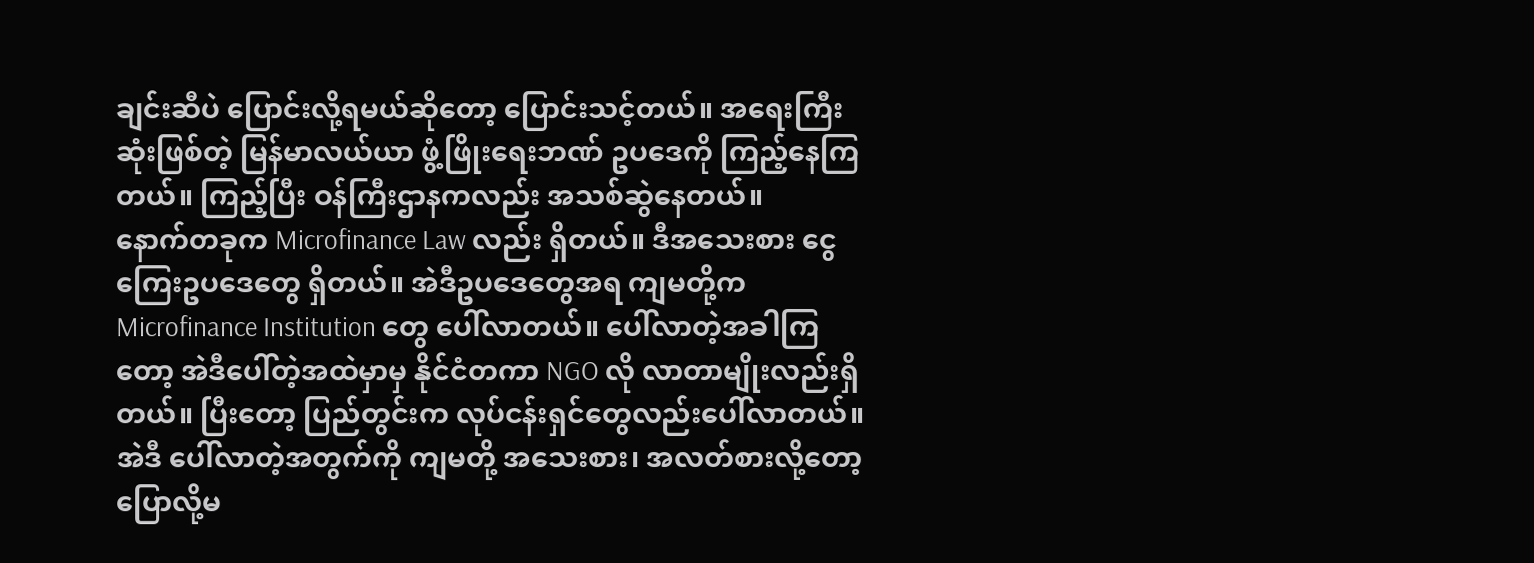ချင်းဆီပဲ ပြောင်းလို့ရမယ်ဆိုတော့ ပြောင်းသင့်တယ်။ အရေးကြီးဆုံးဖြစ်တဲ့ မြန်မာလယ်ယာ ဖွံ့ဖြိုးရေးဘဏ် ဥပဒေကို ကြည့်နေကြတယ်။ ကြည့်ပြီး ဝန်ကြီးဌာနကလည်း အသစ်ဆွဲနေတယ်။
နောက်တခုက Microfinance Law လည်း ရှိတယ်။ ဒီအသေးစား ငွေကြေးဥပဒေတွေ ရှိတယ်။ အဲဒီဥပဒေတွေအရ ကျမတို့က Microfinance Institution တွေ ပေါ်လာတယ်။ ပေါ်လာတဲ့အခါကြတော့ အဲဒီပေါ်တဲ့အထဲမှာမှ နိုင်ငံတကာ NGO လို လာတာမျိုးလည်းရှိတယ်။ ပြီးတော့ ပြည်တွင်းက လုပ်ငန်းရှင်တွေလည်းပေါ်လာတယ်။ အဲဒီ ပေါ်လာတဲ့အတွက်ကို ကျမတို့ အသေးစား၊ အလတ်စားလို့တော့ ပြောလို့မ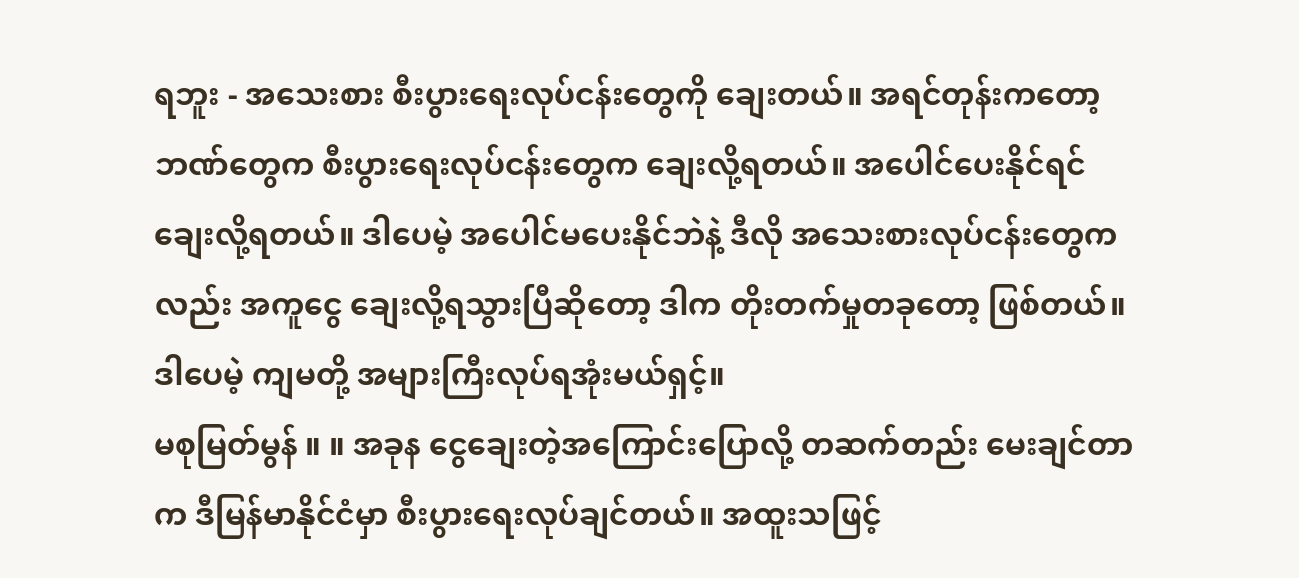ရဘူး - အသေးစား စီးပွားရေးလုပ်ငန်းတွေကို ချေးတယ်။ အရင်တုန်းကတော့ ဘဏ်တွေက စီးပွားရေးလုပ်ငန်းတွေက ချေးလို့ရတယ်။ အပေါင်ပေးနိုင်ရင် ချေးလို့ရတယ်။ ဒါပေမဲ့ အပေါင်မပေးနိုင်ဘဲနဲ့ ဒီလို အသေးစားလုပ်ငန်းတွေကလည်း အကူငွေ ချေးလို့ရသွားပြီဆိုတော့ ဒါက တိုးတက်မှုတခုတော့ ဖြစ်တယ်။ ဒါပေမဲ့ ကျမတို့ အများကြီးလုပ်ရအုံးမယ်ရှင့်။
မစုမြတ်မွန် ။ ။ အခုန ငွေချေးတဲ့အကြောင်းပြောလို့ တဆက်တည်း မေးချင်တာက ဒီမြန်မာနိုင်ငံမှာ စီးပွားရေးလုပ်ချင်တယ်။ အထူးသဖြင့်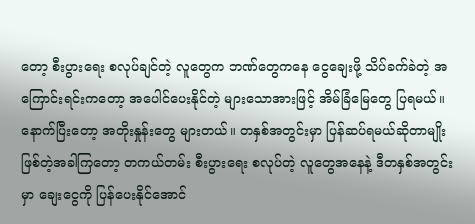တော့ စီးပွားရေး စလုပ်ချင်တဲ့ လူတွေက ဘဏ်တွေကနေ ငွေချေးဖို့ သိပ်ခက်ခဲတဲ့ အကြောင်းရင်းကတော့ အပေါင်ပေးနိုင်တဲ့ များသောအားဖြင့် အိမ်ခြံမြေတွေ ပြရမယ်။ နောက်ပြီးတော့ အတိုးနှုန်းတွေ များတယ်။ တနှစ်အတွင်းမှာ ပြန်ဆပ်ရမယ်ဆိုတာမျိုး ဖြစ်တဲ့အခါကြတော့ တကယ်တမ်း စီးပွားရေး စလုပ်တဲ့ လူတွေအနေနဲ့ ဒီတနှစ်အတွင်းမှာ ချေးငွေကို ပြန်ပေးနိုင်အောင်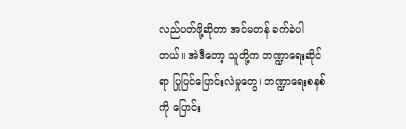လည်ပတ်ဖို့ဆိုတာ အင်မတန် ခက်ခဲပါတယ်။ အဲဒီတော့ သူတို့က ဘဏ္ဍာရေးဆိုင်ရာ ပြုပြင်ပြောင်းလဲမှုတွေ၊ ဘဏ္ဍာရေးစနစ်ကို ပြောင်း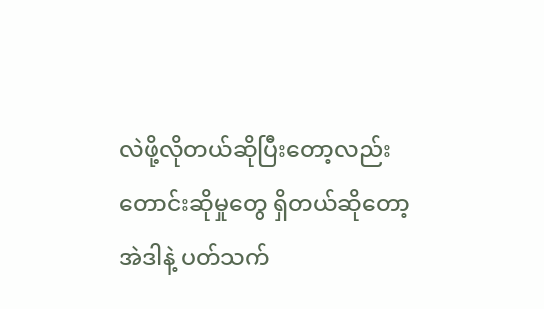လဲဖို့လိုတယ်ဆိုပြီးတော့လည်း တောင်းဆိုမှုတွေ ရှိတယ်ဆိုတော့ အဲဒါနဲ့ ပတ်သက်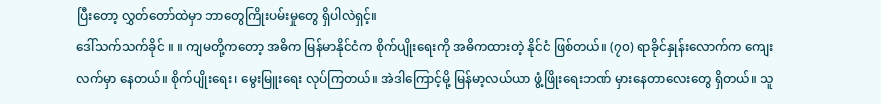ပြီးတော့ လွှတ်တော်ထဲမှာ ဘာတွေကြိုးပမ်းမှုတွေ ရှိပါလဲရှင့်။
ဒေါ်သက်သက်ခိုင် ။ ။ ကျမတို့ကတော့ အဓိက မြန်မာနိုင်ငံက စိုက်ပျိုးရေးကို အဓိကထားတဲ့ နိုင်ငံ ဖြစ်တယ်။ (၇၀) ရာခိုင်နှုန်းလောက်က ကျေးလက်မှာ နေတယ်။ စိုက်ပျိုးရေး၊ မွေးမြူးရေး လုပ်ကြတယ်။ အဲဒါကြောင့်မို့ မြန်မာ့လယ်ယာ ဖွံ့ဖြိုးရေးဘဏ် မှားနေတာလေးတွေ ရှိတယ်။ သူ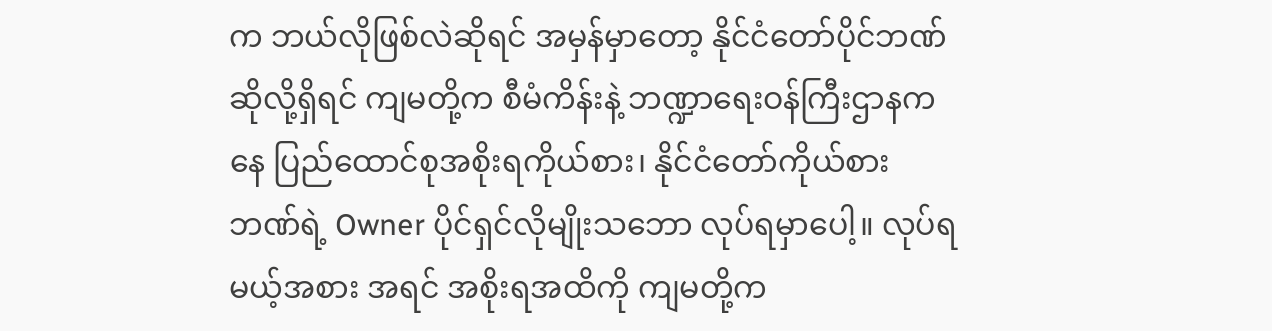က ဘယ်လိုဖြစ်လဲဆိုရင် အမှန်မှာတော့ နိုင်ငံတော်ပိုင်ဘဏ် ဆိုလို့ရှိရင် ကျမတို့က စီမံကိန်းနဲ့ ဘဏ္ဍာရေးဝန်ကြီးဌာနကနေ ပြည်ထောင်စုအစိုးရကိုယ်စား၊ နိုင်ငံတော်ကိုယ်စား ဘဏ်ရဲ့ Owner ပိုင်ရှင်လိုမျိုးသဘော လုပ်ရမှာပေါ့။ လုပ်ရမယ့်အစား အရင် အစိုးရအထိကို ကျမတို့က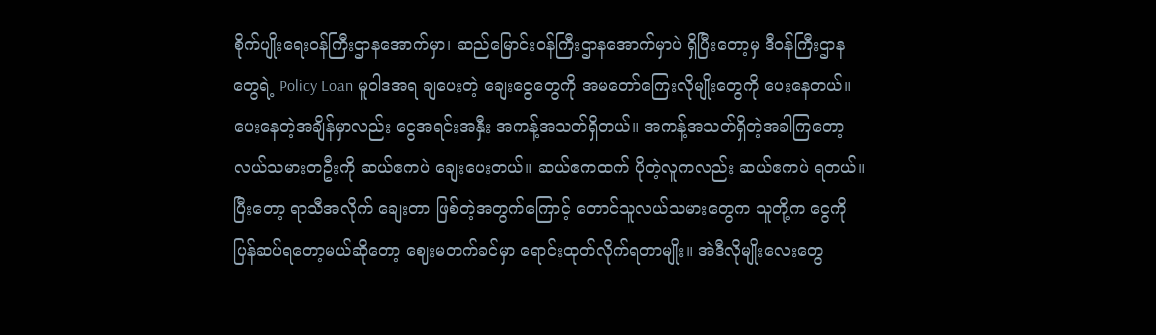စိုက်ပျိုးရေးဝန်ကြီးဌာနအောက်မှာ၊ ဆည်မြောင်းဝန်ကြီးဌာနအောက်မှာပဲ ရှိပြီးတော့မှ ဒီဝန်ကြီးဌာနတွေရဲ့ Policy Loan မူဝါဒအရ ချပေးတဲ့ ချေးငွေတွေကို အမတော်ကြေးလိုမျိုးတွေကို ပေးနေတယ်။ ပေးနေတဲ့အချိန်မှာလည်း ငွေအရင်းအနှီး အကန့်အသတ်ရှိတယ်။ အကန့်အသတ်ရှိတဲ့အခါကြတော့ လယ်သမားတဦးကို ဆယ်ဧကပဲ ချေးပေးတယ်။ ဆယ်ဧကထက် ပိုတဲ့လူကလည်း ဆယ်ဧကပဲ ရတယ်။
ပြီးတော့ ရာသီအလိုက် ချေးတာ ဖြစ်တဲ့အတွက်ကြောင့် တောင်သူလယ်သမားတွေက သူတို့က ငွေကို ပြန်ဆပ်ရတော့မယ်ဆိုတော့ ဈေးမတက်ခင်မှာ ရောင်းထုတ်လိုက်ရတာမျိုး။ အဲဒီလိုမျိုးလေးတွေ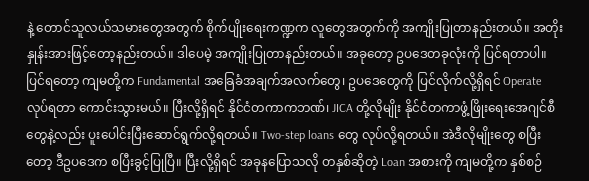နဲ့ တောင်သူလယ်သမားတွေအတွက် စိုက်ပျိုးရေးကဏ္ဍက လူတွေအတွက်ကို အကျိုးပြုတာနည်းတယ်။ အတိုးနှုန်းအားဖြင့်တော့နည်းတယ်။ ဒါပေမဲ့ အကျိုးပြုတာနည်းတယ်။ အခုတော့ ဥပဒေတခုလုံးကို ပြင်ရတာပါ။ ပြင်ရတော့ ကျမတို့က Fundamental အခြေခံအချက်အလက်တွေ၊ ဥပဒေတွေကို ပြင်လိုက်လို့ရှိရင် Operate လုပ်ရတာ ကောင်းသွားမယ်။ ပြီးလို့ရှိရင် နိုင်ငံတကာကဘဏ်၊ JICA တို့လိုမျိုး နိုင်ငံတကာဖွံ့ဖြိုးရေးအေဂျင်စီတွေနဲ့လည်း ပူးပေါင်းပြီးဆောင်ရွက်လို့ရတယ်။ Two-step loans တွေ လုပ်လို့ရတယ်။ အဲဒီလိုမျိုးတွေ စပြီးတော့ ဒီဥပဒေက စပြီးခွင့်ပြုပြီ။ ပြီးလို့ရှိရင် အခုနပြောသလို တနှစ်ဆိုတဲ့ Loan အစားကို ကျမတို့က နှစ်စဉ်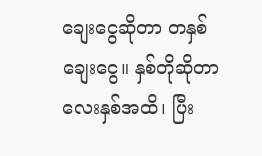ချေးငွေဆိုတာ တနှစ်ချေးငွေ။ နှစ်တိုဆိုတာ လေးနှစ်အထိ၊ ပြီး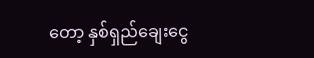တော့ နှစ်ရှည်ချေးငွေ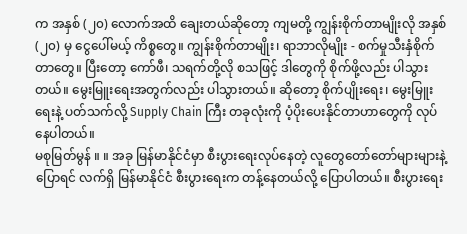က အနှစ် (၂၀) လောက်အထိ ချေးတယ်ဆိုတော့ ကျမတို့ ကျွန်းစိုက်တာမျိုးလို အနှစ် (၂၀) မှ ငွေပေါ်မယ့် ကိစ္စတွေ။ ကျွန်းစိုက်တာမျိုး၊ ရာဘာလိုမျိုး - စက်မှုသီးနှံစိုက်တာတွေ။ ပြီးတော့ ကော်ဖီ၊ သရက်တို့လို စသဖြင့် ဒါတွေကို စိုက်ဖို့လည်း ပါသွားတယ်။ မွေးမြူးရေးအတွက်လည်း ပါသွားတယ်။ ဆိုတော့ စိုက်ပျိုးရေး၊ မွေးမြူးရေးနဲ့ ပတ်သက်လို့ Supply Chain ကြီး တခုလုံးကို ပံ့ပိုးပေးနိုင်တာဟာတွေကို လုပ်နေပါတယ်။
မစုမြတ်မွန် ။ ။ အခု မြန်မာနိုင်ငံမှာ စီးပွားရေးလုပ်နေတဲ့ လူတွေတော်တော်များများနဲ့ ပြောရင် လက်ရှိ မြန်မာနိုင်ငံ စီးပွားရေးက တန့်နေတယ်လို့ ပြောပါတယ်။ စီးပွားရေး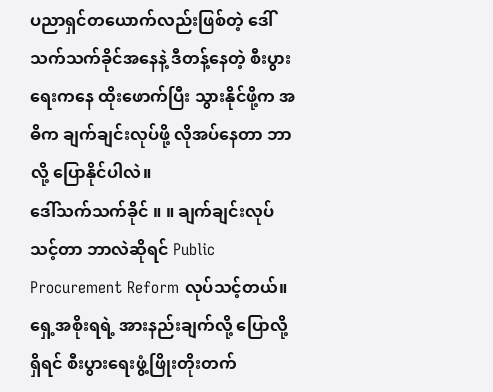ပညာရှင်တယောက်လည်းဖြစ်တဲ့ ဒေါ်သက်သက်ခိုင်အနေနဲ့ ဒီတန့်နေတဲ့ စီးပွားရေးကနေ ထိုးဖောက်ပြီး သွားနိုင်ဖို့က အဓိက ချက်ချင်းလုပ်ဖို့ လိုအပ်နေတာ ဘာလို့ ပြောနိုင်ပါလဲ။
ဒေါ်သက်သက်ခိုင် ။ ။ ချက်ချင်းလုပ်သင့်တာ ဘာလဲဆိုရင် Public Procurement Reform လုပ်သင့်တယ်။ ရှေ့အစိုးရရဲ့ အားနည်းချက်လို့ ပြောလို့ရှိရင် စီးပွားရေးဖွံ့ဖြိုးတိုးတက်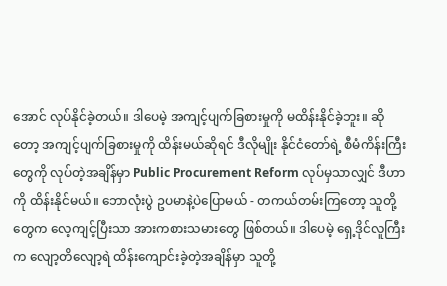အောင် လုပ်နိုင်ခဲ့တယ်။ ဒါပေမဲ့ အကျင့်ပျက်ခြစားမှုကို မထိန်းနိုင်ခဲ့ဘူး။ ဆိုတော့ အကျင့်ပျက်ခြစားမှုကို ထိန်းမယ်ဆိုရင် ဒီလိုမျိုး နိုင်ငံတော်ရဲ့ စီမံကိန်းကြီးတွေကို လုပ်တဲ့အချိန်မှာ Public Procurement Reform လုပ်မှသာလျှင် ဒီဟာကို ထိန်းနိုင်မယ်။ ဘောလုံးပွဲ ဥပမာနဲ့ပဲပြောမယ် - တကယ်တမ်းကြတော့ သူတို့တွေက လေ့ကျင့်ပြီးသာ အားကစားသမားတွေ ဖြစ်တယ်။ ဒါပေမဲ့ ရှေ့ဒိုင်လူကြီးက လျော့တိလျော့ရဲ ထိန်းကျောင်းခဲ့တဲ့အချိန်မှာ သူတို့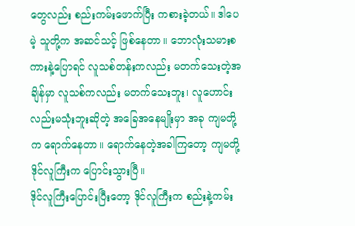တွေလည်း စည်းကမ်းဖောက်ပြီး ကစားခဲ့တယ်။ ဒါပေမဲ့ သူတို့က အဆင်သင့် ဖြစ်နေတာ။ ဘောလုံးသမားစကားနဲ့ပြောရင် လူသစ်တန်းကလည်း မတက်သေးတဲ့အချိန်မှာ လူသစ်ကလည်း မတက်သေးဘူး၊ လူဟောင်းလည်းမသုံးဘူးဆိုတဲ့ အခြေအနေမျိုးမှာ အခု ကျမတို့က ရောက်နေတာ။ ရောက်နေတဲ့အခါကြတော့ ကျမတို့ ဒိုင်လူကြီးက ပြောင်းသွားပြီ။
ဒိုင်လူကြီးပြောင်းပြီးတော့ ဒိုင်လူကြီးက စည်းနဲ့ကမ်း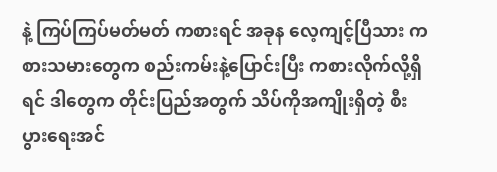နဲ့ ကြပ်ကြပ်မတ်မတ် ကစားရင် အခုန လေ့ကျင့်ပြီသား ကစားသမားတွေက စည်းကမ်းနဲ့ပြောင်းပြီး ကစားလိုက်လို့ရှိရင် ဒါတွေက တိုင်းပြည်အတွက် သိပ်ကိုအကျိုးရှိတဲ့ စီးပွားရေးအင်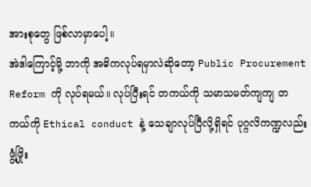အားစုတွေ ဖြစ်လာမှာပေါ့။
အဲဒါကြောင့်မို့ ဘာကို အဓိကလုပ်ရမှာလဲဆိုတော့ Public Procurement Reform ကို လုပ်ရမယ်။ လုပ်ပြီးရင် တကယ်ကို သမာသမတ်ကျကျ တကယ်ကို Ethical conduct နဲ့ သေချာလုပ်ပြီလို့ရှိရင် ပုဂ္ဂလိကဏ္ဍလည်း ဖွံ့ဖြိုး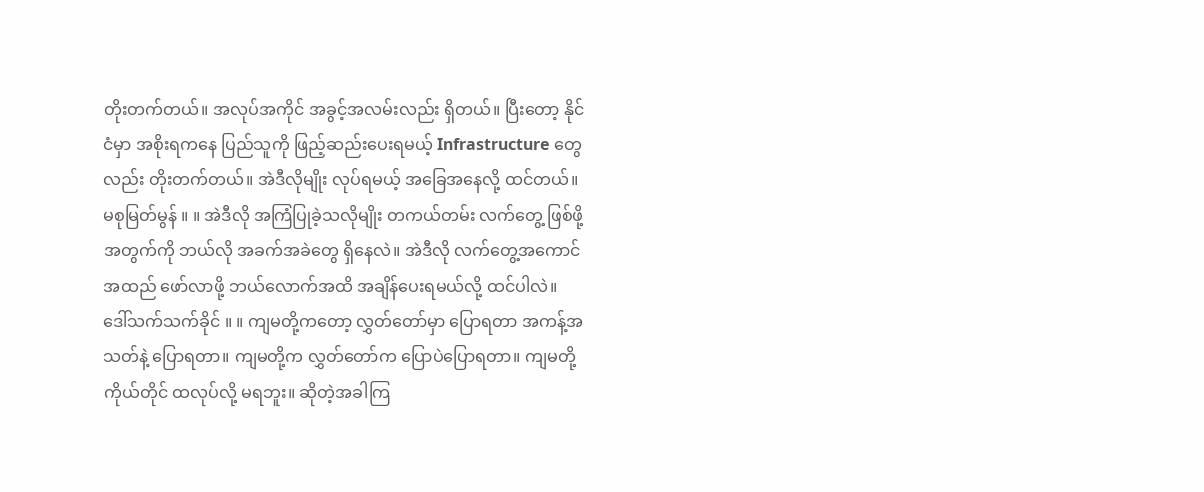တိုးတက်တယ်။ အလုပ်အကိုင် အခွင့်အလမ်းလည်း ရှိတယ်။ ပြီးတော့ နိုင်ငံမှာ အစိုးရကနေ ပြည်သူကို ဖြည့်ဆည်းပေးရမယ့် Infrastructure တွေလည်း တိုးတက်တယ်။ အဲဒီလိုမျိုး လုပ်ရမယ့် အခြေအနေလို့ ထင်တယ်။
မစုမြတ်မွန် ။ ။ အဲဒီလို အကြံပြုခဲ့သလိုမျိုး တကယ်တမ်း လက်တွေ့ ဖြစ်ဖို့အတွက်ကို ဘယ်လို အခက်အခဲတွေ ရှိနေလဲ။ အဲဒီလို လက်တွေ့အကောင်အထည် ဖော်လာဖို့ ဘယ်လောက်အထိ အချိန်ပေးရမယ်လို့ ထင်ပါလဲ။
ဒေါ်သက်သက်ခိုင် ။ ။ ကျမတို့ကတော့ လွှတ်တော်မှာ ပြောရတာ အကန့်အသတ်နဲ့ ပြောရတာ။ ကျမတို့က လွှတ်တော်က ပြောပဲပြောရတာ။ ကျမတို့ကိုယ်တိုင် ထလုပ်လို့ မရဘူး။ ဆိုတဲ့အခါကြ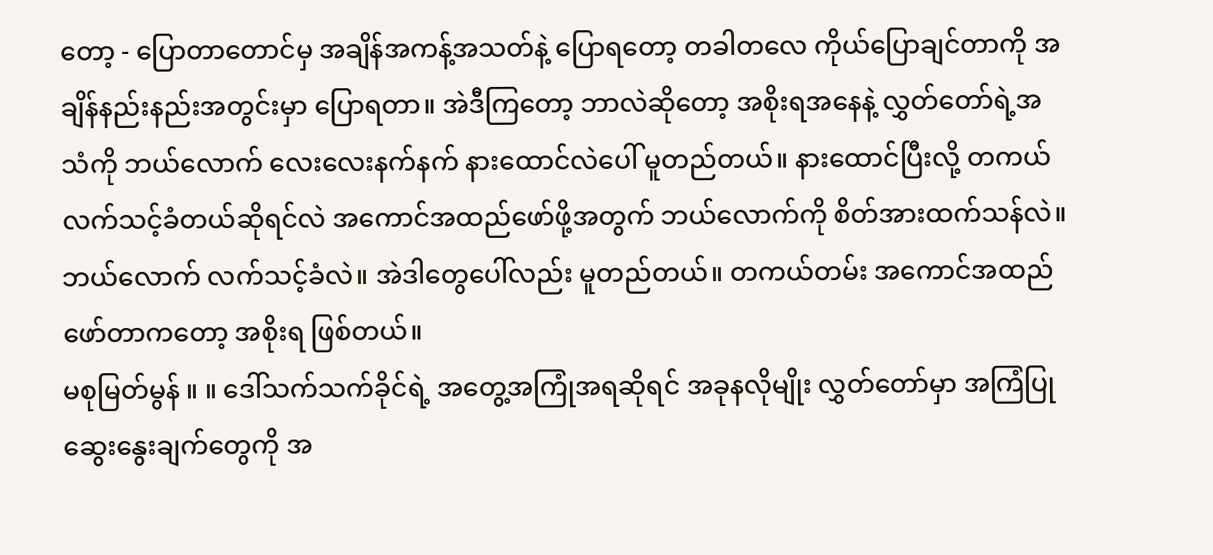တော့ - ပြောတာတောင်မှ အချိန်အကန့်အသတ်နဲ့ ပြောရတော့ တခါတလေ ကိုယ်ပြောချင်တာကို အချိန်နည်းနည်းအတွင်းမှာ ပြောရတာ။ အဲဒီကြတော့ ဘာလဲဆိုတော့ အစိုးရအနေနဲ့ လွှတ်တော်ရဲ့အသံကို ဘယ်လောက် လေးလေးနက်နက် နားထောင်လဲပေါ် မူတည်တယ်။ နားထောင်ပြီးလို့ တကယ်လက်သင့်ခံတယ်ဆိုရင်လဲ အကောင်အထည်ဖော်ဖို့အတွက် ဘယ်လောက်ကို စိတ်အားထက်သန်လဲ။ ဘယ်လောက် လက်သင့်ခံလဲ။ အဲဒါတွေပေါ်လည်း မူတည်တယ်။ တကယ်တမ်း အကောင်အထည်ဖော်တာကတော့ အစိုးရ ဖြစ်တယ်။
မစုမြတ်မွန် ။ ။ ဒေါ်သက်သက်ခိုင်ရဲ့ အတွေ့အကြုံအရဆိုရင် အခုနလိုမျိုး လွှတ်တော်မှာ အကြံပြုဆွေးနွေးချက်တွေကို အ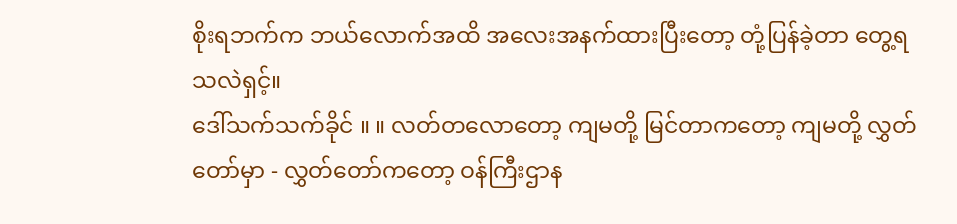စိုးရဘက်က ဘယ်လောက်အထိ အလေးအနက်ထားပြီးတော့ တုံ့ပြန်ခဲ့တာ တွေ့ရသလဲရှင့်။
ဒေါ်သက်သက်ခိုင် ။ ။ လတ်တလောတော့ ကျမတို့ မြင်တာကတော့ ကျမတို့ လွှတ်တော်မှာ - လွှတ်တော်ကတော့ ဝန်ကြီးဌာန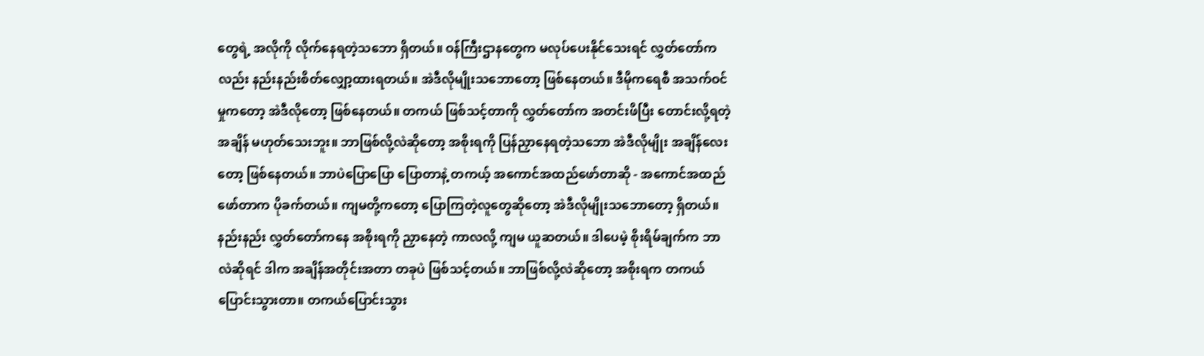တွေရဲ့ အလိုကို လိုက်နေရတဲ့သဘော ရှိတယ်။ ဝန်ကြီးဌာနတွေက မလုပ်ပေးနိုင်သေးရင် လွှတ်တော်ကလည်း နည်းနည်းစိတ်လျှော့ထားရတယ်။ အဲဒီလိုမျိုးသဘောတော့ ဖြစ်နေတယ်။ ဒီမိုကရေစီ အသက်ဝင်မှုကတော့ အဲဒီလိုတော့ ဖြစ်နေတယ်။ တကယ် ဖြစ်သင့်တာကို လွှတ်တော်က အတင်းဖိပြီး တောင်းလို့ရတဲ့အချိန် မဟုတ်သေးဘူး။ ဘာဖြစ်လို့လဲဆိုတော့ အစိုးရကို ပြန်ညှာနေရတဲ့သဘော အဲဒီလိုမျိုး အချိန်လေးတော့ ဖြစ်နေတယ်။ ဘာပဲပြောပြော ပြောတာနဲ့ တကယ့် အကောင်အထည်ဖော်တာဆို - အကောင်အထည်ဖော်တာက ပိုခက်တယ်။ ကျမတို့ကတော့ ပြောကြတဲ့လူတွေဆိုတော့ အဲဒီလိုမျိုးသဘောတော့ ရှိတယ်။ နည်းနည်း လွှတ်တော်ကနေ အစိုးရကို ညှာနေတဲ့ ကာလလို့ ကျမ ယူဆတယ်။ ဒါပေမဲ့ စိုးရိမ်ချက်က ဘာလဲဆိုရင် ဒါက အချိန်အတိုင်းအတာ တခုပဲ ဖြစ်သင့်တယ်။ ဘာဖြစ်လို့လဲဆိုတော့ အစိုးရက တကယ်ပြောင်းသွားတာ။ တကယ်ပြောင်းသွား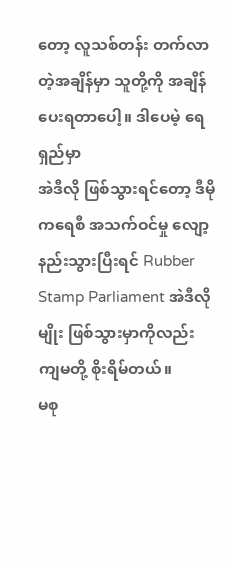တော့ လူသစ်တန်း တက်လာတဲ့အချိန်မှာ သူတို့ကို အချိန်ပေးရတာပေါ့။ ဒါပေမဲ့ ရေရှည်မှာ
အဲဒီလို ဖြစ်သွားရင်တော့ ဒီမိုကရေစီ အသက်ဝင်မှု လျော့နည်းသွားပြီးရင် Rubber Stamp Parliament အဲဒီလိုမျိုး ဖြစ်သွားမှာကိုလည်း ကျမတို့ စိုးရိမ်တယ်။
မစု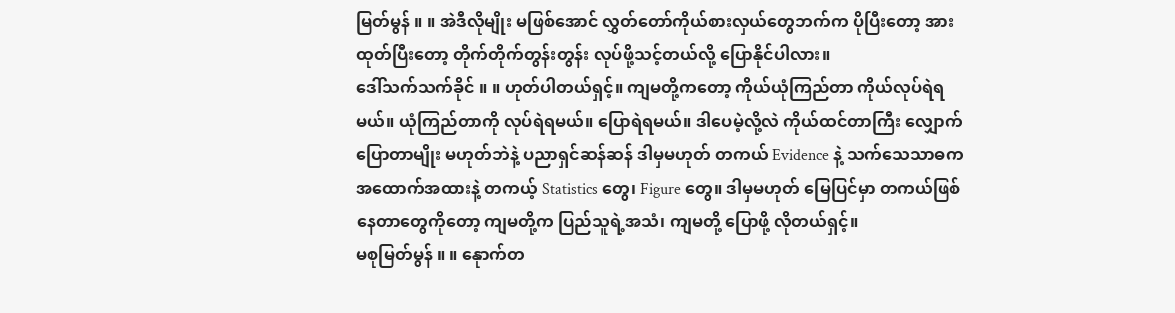မြတ်မွန် ။ ။ အဲဒီလိုမျိုး မဖြစ်အောင် လွှတ်တော်ကိုယ်စားလှယ်တွေဘက်က ပိုပြီးတော့ အားထုတ်ပြီးတော့ တိုက်တိုက်တွန်းတွန်း လုပ်ဖို့သင့်တယ်လို့ ပြောနိုင်ပါလား။
ဒေါ်သက်သက်ခိုင် ။ ။ ဟုတ်ပါတယ်ရှင့်။ ကျမတို့ကတော့ ကိုယ်ယုံကြည်တာ ကိုယ်လုပ်ရဲရမယ်။ ယုံကြည်တာကို လုပ်ရဲရမယ်။ ပြောရဲရမယ်။ ဒါပေမဲ့လို့လဲ ကိုယ်ထင်တာကြီး လျှောက်ပြောတာမျိုး မဟုတ်ဘဲနဲ့ ပညာရှင်ဆန်ဆန် ဒါမှမဟုတ် တကယ် Evidence နဲ့ သက်သေသာဓက အထောက်အထားနဲ့ တကယ့် Statistics တွေ၊ Figure တွေ။ ဒါမှမဟုတ် မြေပြင်မှာ တကယ်ဖြစ်နေတာတွေကိုတော့ ကျမတို့က ပြည်သူရဲ့အသံ၊ ကျမတို့ ပြောဖို့ လိုတယ်ရှင့်။
မစုမြတ်မွန် ။ ။ နေုာက်တ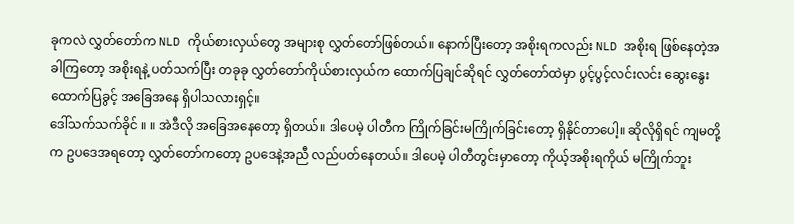ခုကလဲ လွှတ်တော်က NLD ကိုယ်စားလှယ်တွေ အများစု လွှတ်တော်ဖြစ်တယ်။ နောက်ပြီးတော့ အစိုးရကလည်း NLD အစိုးရ ဖြစ်နေတဲ့အခါကြတော့ အစိုးရနဲ့ ပတ်သက်ပြီး တခုခု လွှတ်တော်ကိုယ်စားလှယ်က ထောက်ပြချင်ဆိုရင် လွှတ်တော်ထဲမှာ ပွင့်ပွင့်လင်းလင်း ဆွေးနွေးထောက်ပြခွင့် အခြေအနေ ရှိပါသလားရှင့်။
ဒေါ်သက်သက်ခိုင် ။ ။ အဲဒီလို အခြေအနေတော့ ရှိတယ်။ ဒါပေမဲ့ ပါတီက ကြိုက်ခြင်းမကြိုက်ခြင်းတော့ ရှိနိုင်တာပေါ့။ ဆိုလိုရှိရင် ကျမတို့က ဥပဒေအရတော့ လွှတ်တော်ကတော့ ဥပဒေနဲ့အညီ လည်ပတ်နေတယ်။ ဒါပေမဲ့ ပါတီတွင်းမှာတော့ ကိုယ့်အစိုးရကိုယ် မကြိုက်ဘူး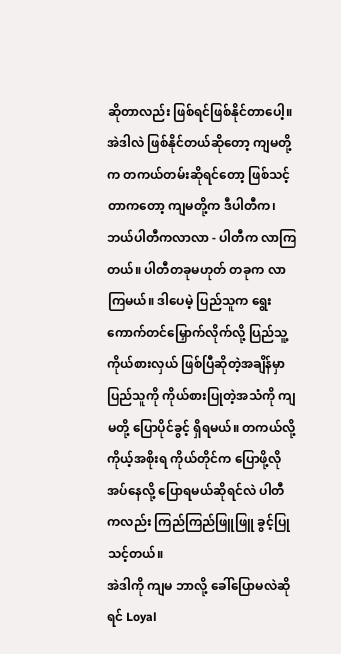ဆိုတာလည်း ဖြစ်ရင်ဖြစ်နိုင်တာပေါ့။ အဲဒါလဲ ဖြစ်နိုင်တယ်ဆိုတော့ ကျမတို့က တကယ်တမ်းဆိုရင်တော့ ဖြစ်သင့်တာကတော့ ကျမတို့က ဒီပါတီက၊ ဘယ်ပါတီကလာလာ - ပါတီက လာကြတယ်။ ပါတီတခုမဟုတ် တခုက လာကြမယ်။ ဒါပေမဲ့ ပြည်သူက ရွေးကောက်တင်မြှောက်လိုက်လို့ ပြည်သူ့ကိုယ်စားလှယ် ဖြစ်ပြီဆိုတဲ့အချိန်မှာ ပြည်သူကို ကိုယ်စားပြုတဲ့အသံကို ကျမတို့ ပြောပိုင်ခွင့် ရှိရမယ်။ တကယ်လို့ ကိုယ့်အစိုးရ ကိုယ်တိုင်က ပြောဖို့လိုအပ်နေလို့ ပြောရမယ်ဆိုရင်လဲ ပါတီကလည်း ကြည်ကြည်ဖြူဖြူ ခွင့်ပြုသင့်တယ်။
အဲဒါကို ကျမ ဘာလို့ ခေါ်ပြောမလဲဆိုရင် Loyal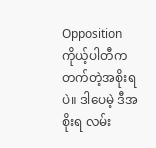Opposition ကိုယ့်ပါတီက တက်တဲ့အစိုးရပဲ။ ဒါပေမဲ့ ဒီအစိုးရ လမ်း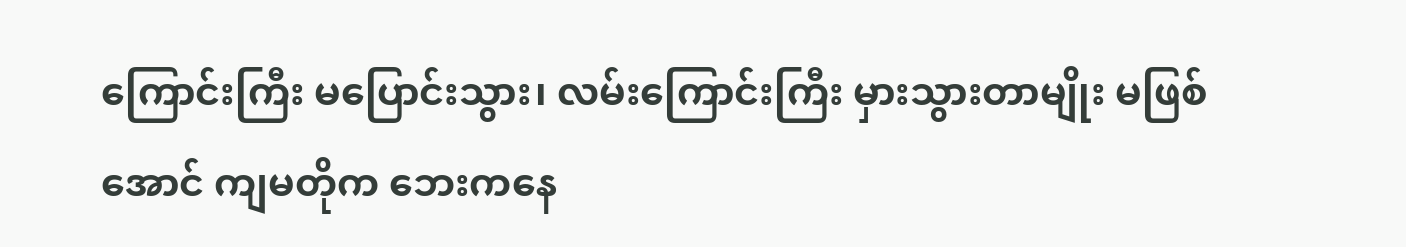ကြောင်းကြီး မပြောင်းသွား၊ လမ်းကြောင်းကြီး မှားသွားတာမျိုး မဖြစ်အောင် ကျမတိုက ဘေးကနေ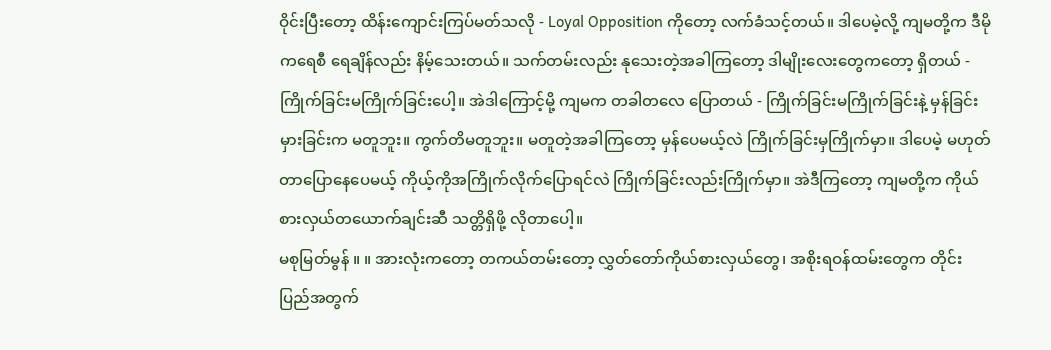ဝိုင်းပြီးတော့ ထိန်းကျောင်းကြပ်မတ်သလို - Loyal Opposition ကိုတော့ လက်ခံသင့်တယ်။ ဒါပေမဲ့လို့ ကျမတို့က ဒီမိုကရေစီ ရေချိန်လည်း နိမ့်သေးတယ်။ သက်တမ်းလည်း နုသေးတဲ့အခါကြတော့ ဒါမျိုးလေးတွေကတော့ ရှိတယ် - ကြိုက်ခြင်းမကြိုက်ခြင်းပေါ့။ အဲဒါကြောင့်မို့ ကျမက တခါတလေ ပြောတယ် - ကြိုက်ခြင်းမကြိုက်ခြင်းနဲ့ မှန်ခြင်းမှားခြင်းက မတူဘူး။ ကွက်တိမတူဘူး။ မတူတဲ့အခါကြတော့ မှန်ပေမယ့်လဲ ကြိုက်ခြင်းမှကြိုက်မှာ။ ဒါပေမဲ့ မဟုတ်တာပြောနေပေမယ့် ကိုယ့်ကိုအကြိုက်လိုက်ပြောရင်လဲ ကြိုက်ခြင်းလည်းကြိုက်မှာ။ အဲဒီကြတော့ ကျမတို့က ကိုယ်စားလှယ်တယောက်ချင်းဆီ သတ္တိရှိဖို့ လိုတာပေါ့။
မစုမြတ်မွန် ။ ။ အားလုံးကတော့ တကယ်တမ်းတော့ လွှတ်တော်ကိုယ်စားလှယ်တွေ၊ အစိုးရဝန်ထမ်းတွေက တိုင်းပြည်အတွက်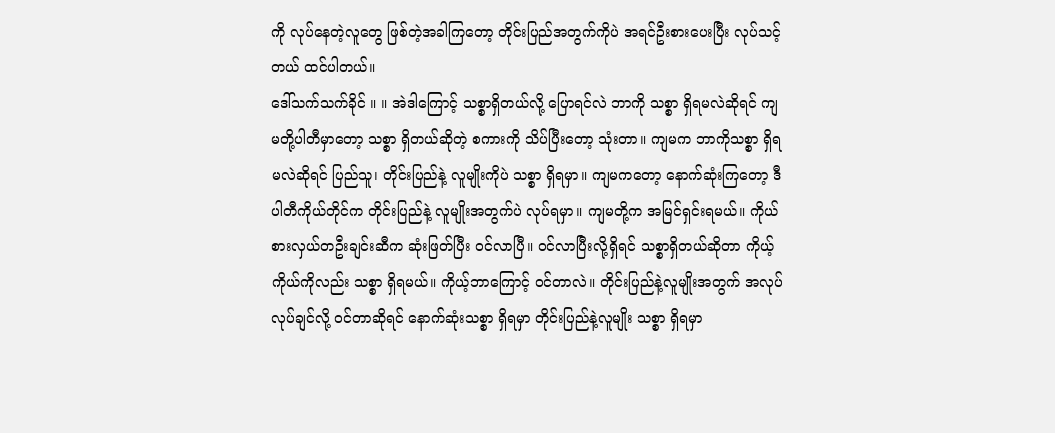ကို လုပ်နေတဲ့လူတွေ ဖြစ်တဲ့အခါကြတော့ တိုင်းပြည်အတွက်ကိုပဲ အရင်ဦးစားပေးပြီး လုပ်သင့်တယ် ထင်ပါတယ်။
ဒေါ်သက်သက်ခိုင် ။ ။ အဲဒါကြောင့် သစ္စာရှိတယ်လို့ ပြောရင်လဲ ဘာကို သစ္စာ ရှိရမလဲဆိုရင် ကျမတို့ပါတီမှာတော့ သစ္စာ ရှိတယ်ဆိုတဲ့ စကားကို သိပ်ပြီးတော့ သုံးတာ။ ကျမက ဘာကိုသစ္စာ ရှိရမလဲဆိုရင် ပြည်သူ၊ တိုင်းပြည်နဲ့ လူမျိုးကိုပဲ သစ္စာ ရှိရမှာ။ ကျမကတော့ နောက်ဆုံးကြတော့ ဒီပါတီကိုယ်တိုင်က တိုင်းပြည်နဲ့ လူမျိုးအတွက်ပဲ လုပ်ရမှာ။ ကျမတို့က အမြင်ရှင်းရမယ်။ ကိုယ်စားလှယ်တဦးချင်းဆီက ဆုံးဖြတ်ပြီး ဝင်လာပြီ။ ဝင်လာပြီးလို့ရှိရင် သစ္စာရှိတယ်ဆိုတာ ကိုယ့်ကိုယ်ကိုလည်း သစ္စာ ရှိရမယ်။ ကိုယ့်ဘာကြောင့် ဝင်တာလဲ။ တိုင်းပြည်နဲ့လူမျိုးအတွက် အလုပ်လုပ်ချင်လို့ ဝင်တာဆိုရင် နောက်ဆုံးသစ္စာ ရှိရမှာ တိုင်းပြည်နဲ့လူမျိုး သစ္စာ ရှိရမှာ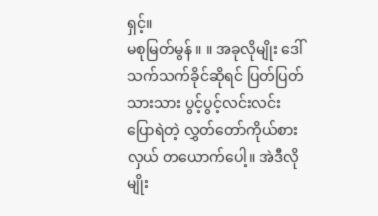ရှင့်။
မစုမြတ်မွန် ။ ။ အခုလိုမျိုး ဒေါ်သက်သက်ခိုင်ဆိုရင် ပြတ်ပြတ်သားသား ပွင့်ပွင့်လင်းလင်း ပြောရဲတဲ့ လွှတ်တော်ကိုယ်စားလှယ် တယောက်ပေါ့။ အဲဒီလိုမျိုး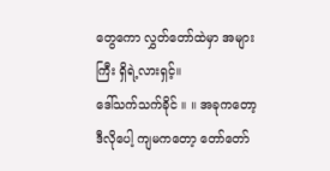တွေကော လွှတ်တော်ထဲမှာ အများကြီး ရှိရဲ့လားရှင့်။
ဒေါ်သက်သက်ခိုင် ။ ။ အခုကတော့ ဒီလိုပေါ့ ကျမကတော့ တော်တော်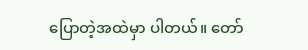ပြောတဲ့အထဲမှာ ပါတယ်။ တော်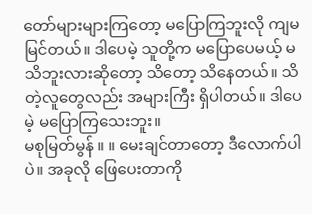တော်များများကြတော့ မပြောကြဘူးလို ကျမ မြင်တယ်။ ဒါပေမဲ့ သူတို့က မပြောပေမယ့် မသိဘူးလားဆိုတော့ သိတော့ သိနေတယ်။ သိတဲ့လူတွေလည်း အများကြီး ရှိပါတယ်။ ဒါပေမဲ့ မပြောကြသေးဘူး။
မစုမြတ်မွန် ။ ။ မေးချင်တာတော့ ဒီလောက်ပါပဲ။ အခုလို ဖြေပေးတာကို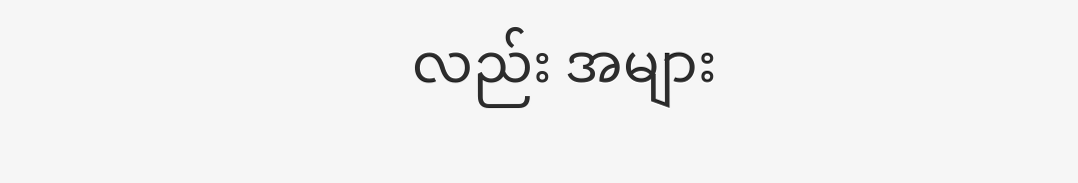လည်း အများ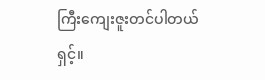ကြီးကျေးဇူးတင်ပါတယ်ရှင့်။